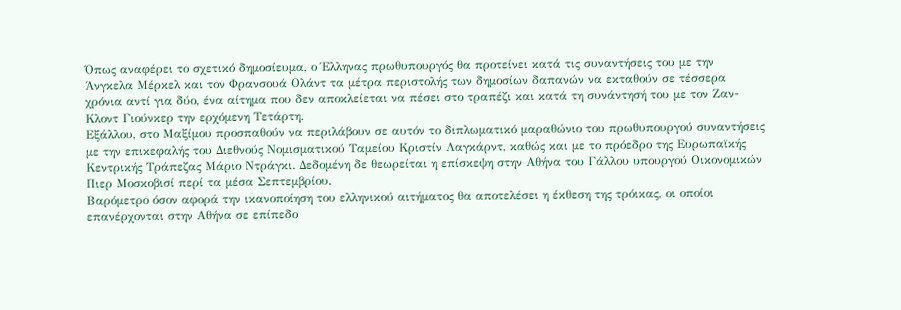Όπως αναφέρει το σχετικό δημοσίευμα, ο Έλληνας πρωθυπουργός θα προτείνει κατά τις συναντήσεις του με την Άνγκελα Μέρκελ και τον Φρανσουά Ολάντ τα μέτρα περιστολής των δημοσίων δαπανών να εκταθούν σε τέσσερα χρόνια αντί για δύο, ένα αίτημα που δεν αποκλείεται να πέσει στο τραπέζι και κατά τη συνάντησή του με τον Ζαν-Κλοντ Γιούνκερ την ερχόμενη Τετάρτη.
Εξάλλου, στο Μαξίμου προσπαθούν να περιλάβουν σε αυτόν το διπλωματικό μαραθώνιο του πρωθυπουργού συναντήσεις με την επικεφαλής του Διεθνούς Νομισματικού Ταμείου Κριστίν Λαγκάρντ, καθώς και με το πρόεδρο της Ευρωπαϊκής Κεντρικής Τράπεζας Μάριο Ντράγκι. Δεδομένη δε θεωρείται η επίσκεψη στην Αθήνα του Γάλλου υπουργού Οικονομικών Πιερ Μοσκοβισί περί τα μέσα Σεπτεμβρίου.
Βαρόμετρο όσον αφορά την ικανοποίηση του ελληνικού αιτήματος θα αποτελέσει η έκθεση της τρόικας, οι οποίοι επανέρχονται στην Αθήνα σε επίπεδο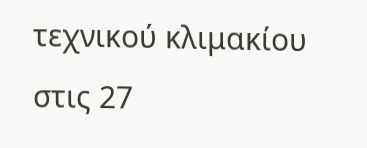τεχνικού κλιμακίου στις 27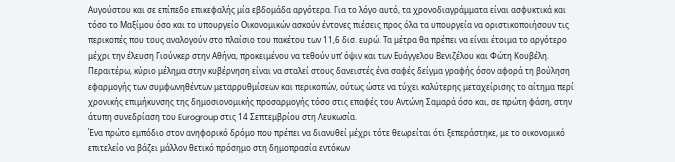Αυγούστου και σε επίπεδο επικεφαλής μία εβδομάδα αργότερα. Για το λόγο αυτό, τα χρονοδιαγράμματα είναι ασφυκτικά και τόσο το Μαξίμου όσο και το υπουργείο Οικονομικών ασκούν έντονες πιέσεις προς όλα τα υπουργεία να οριστικοποιήσουν τις περικοπές που τους αναλογούν στο πλαίσιο του πακέτου των 11,6 δισ. ευρώ. Τα μέτρα θα πρέπει να είναι έτοιμα το αργότερο μέχρι την έλευση Γιούνκερ στην Αθήνα, προκειμένου να τεθούν υπ’ όψιν και των Ευάγγελου Βενιζέλου και Φώτη Κουβέλη.
Περαιτέρω, κύριο μέλημα στην κυβέρνηση είναι να σταλεί στους δανειστές ένα σαφές δείγμα γραφής όσον αφορά τη βούληση εφαρμογής των συμφωνηθέντων μεταρρυθμίσεων και περικοπών, ούτως ώστε να τύχει καλύτερης μεταχείρισης το αίτημα περί χρονικής επιμήκυνσης της δημοσιονομικής προσαρμογής τόσο στις επαφές του Αντώνη Σαμαρά όσο και, σε πρώτη φάση, στην άτυπη συνεδρίαση του Eurogroup στις 14 Σεπτεμβρίου στη Λευκωσία.
Ένα πρώτο εμπόδιο στον ανηφορικό δρόμο που πρέπει να διανυθεί μέχρι τότε θεωρείται ότι ξεπεράστηκε, με το οικονομικό επιτελείο να βάζει μάλλον θετικό πρόσημο στη δημοπρασία εντόκων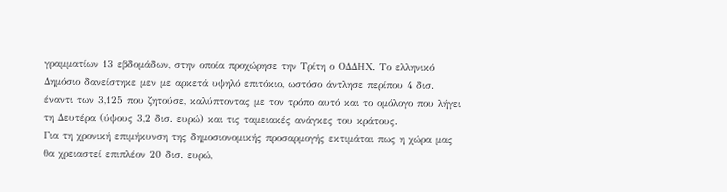γραμματίων 13 εβδομάδων, στην οποία προχώρησε την Τρίτη ο ΟΔΔΗΧ. Το ελληνικό Δημόσιο δανείστηκε μεν με αρκετά υψηλό επιτόκιο, ωστόσο άντλησε περίπου 4 δισ. έναντι των 3,125 που ζητούσε, καλύπτοντας με τον τρόπο αυτό και το ομόλογο που λήγει τη Δευτέρα (ύψους 3,2 δισ. ευρώ) και τις ταμειακές ανάγκες του κράτους.
Για τη χρονική επιμήκυνση της δημοσιονομικής προσαρμογής εκτιμάται πως η χώρα μας θα χρειαστεί επιπλέον 20 δισ. ευρώ,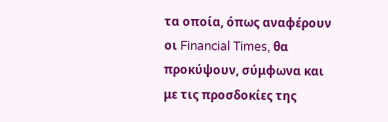τα οποία, όπως αναφέρουν οι Financial Times, θα προκύψουν, σύμφωνα και με τις προσδοκίες της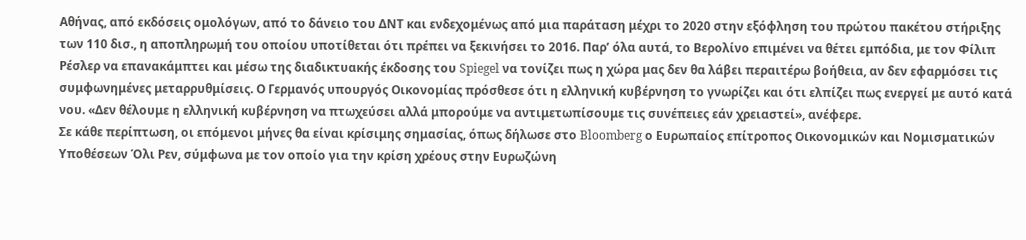Αθήνας, από εκδόσεις ομολόγων, από το δάνειο του ΔΝΤ και ενδεχομένως από μια παράταση μέχρι το 2020 στην εξόφληση του πρώτου πακέτου στήριξης των 110 δισ., η αποπληρωμή του οποίου υποτίθεται ότι πρέπει να ξεκινήσει το 2016. Παρ’ όλα αυτά, το Βερολίνο επιμένει να θέτει εμπόδια, με τον Φίλιπ Ρέσλερ να επανακάμπτει και μέσω της διαδικτυακής έκδοσης του Spiegel να τονίζει πως η χώρα μας δεν θα λάβει περαιτέρω βοήθεια, αν δεν εφαρμόσει τις συμφωνημένες μεταρρυθμίσεις. Ο Γερμανός υπουργός Οικονομίας πρόσθεσε ότι η ελληνική κυβέρνηση το γνωρίζει και ότι ελπίζει πως ενεργεί με αυτό κατά νου. «Δεν θέλουμε η ελληνική κυβέρνηση να πτωχεύσει αλλά μπορούμε να αντιμετωπίσουμε τις συνέπειες εάν χρειαστεί», ανέφερε.
Σε κάθε περίπτωση, οι επόμενοι μήνες θα είναι κρίσιμης σημασίας, όπως δήλωσε στο Bloomberg ο Ευρωπαίος επίτροπος Οικονομικών και Νομισματικών Υποθέσεων Όλι Ρεν, σύμφωνα με τον οποίο για την κρίση χρέους στην Ευρωζώνη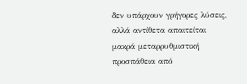δεν υπάρχουν γρήγορες λύσεις, αλλά αντίθετα απαιτείται μακρά μεταρρυθμιστική προσπάθεια από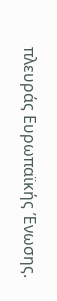πλευράς Ευρωπαϊκής Ένωσης.